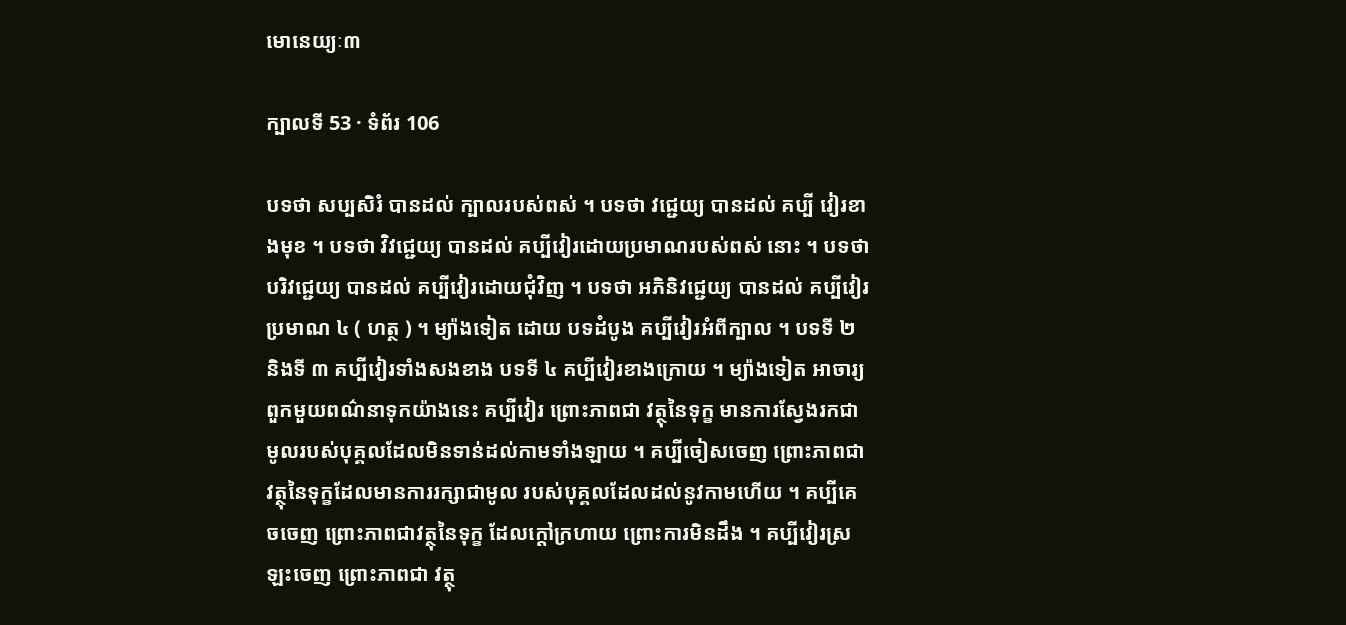មោនេយ្យៈ៣

ក្បាលទី 53 · ទំព័រ 106

បទថា សប្បសិរំ បានដល់ ក្បាលរបស់ពស់ ។ បទថា វជ្ជេយ្យ បានដល់ គប្បី វៀរខាងមុខ ។ បទថា វិវជ្ជេយ្យ បានដល់ គប្បីវៀរដោយប្រមាណរបស់ពស់ នោះ ។ បទថា បរិវជ្ជេយ្យ បានដល់ គប្បីវៀរដោយជុំវិញ ។ បទថា អភិនិវជ្ជេយ្យ បានដល់ គប្បីវៀរប្រមាណ ៤ ( ហត្ថ ) ។ ម្យ៉ាងទៀត ដោយ បទដំបូង គប្បីវៀរអំពីក្បាល ។ បទទី ២ និងទី ៣ គប្បីវៀរទាំងសងខាង បទទី ៤ គប្បីវៀរខាងក្រោយ ។ ម្យ៉ាងទៀត អាចារ្យពួកមួយពណ៌នាទុកយ៉ាងនេះ គប្បីវៀរ ព្រោះភាពជា វត្ថុនៃទុក្ខ មានការស្វែងរកជាមូលរបស់បុគ្គលដែលមិនទាន់ដល់កាមទាំងឡាយ ។ គប្បីចៀសចេញ ព្រោះភាពជាវត្ថុនៃទុក្ខដែលមានការរក្សាជាមូល របស់បុគ្គលដែលដល់នូវកាមហើយ ។ គប្បីគេចចេញ ព្រោះភាពជាវត្ថុនៃទុក្ខ ដែលក្តៅក្រហាយ ព្រោះការមិនដឹង ។ គប្បីវៀរស្រឡះចេញ ព្រោះភាពជា វត្ថុ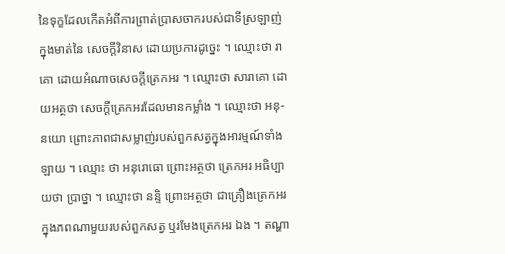នៃទុក្ខដែលកើតអំពីការព្រាត់ប្រាសចាករបស់ជាទីស្រឡាញ់ ក្នុងមាត់នៃ សេចក្តីវិនាស ដោយប្រការដូច្នេះ ។ ឈ្មោះថា រាគោ ដោយអំណាចសេចក្តីត្រេកអរ ។ ឈ្មោះថា សារាគោ ដោយអត្ថថា សេចក្តីត្រេកអរដែលមានកម្លាំង ។ ឈ្មោះថា អនុ- នយោ ព្រោះភាពជាសម្លាញ់របស់ពួកសត្វក្នុងអារម្មណ៍ទាំងឡាយ ។ ឈ្មោះ ថា អនុរោធោ ព្រោះអត្ថថា ត្រេកអរ អធិប្បាយថា ប្រាថ្នា ។ ឈ្មោះថា នន្ទិ ព្រោះអត្ថថា ជាគ្រឿងត្រេកអរក្នុងភពណាមួយរបស់ពួកសត្វ ឬរមែងត្រេកអរ ឯង ។ តណ្ហា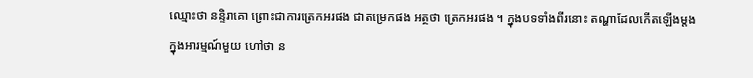ឈ្មោះថា នន្ទិរាគោ ព្រោះជាការត្រេកអរផង ជាតម្រេកផង អត្ថថា ត្រេកអរផង ។ ក្នុងបទទាំងពីរនោះ តណ្ហាដែលកើតឡើងម្តងក្នុងអារម្មណ៍មួយ ហៅថា ន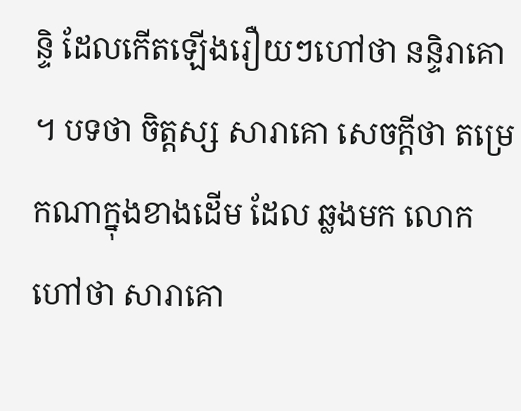ន្ទិ ដែលកើតឡើងរឿយៗហៅថា នន្ទិរាគោ ។ បទថា ចិត្តស្ស សារាគោ សេចក្តីថា តម្រេកណាក្នុងខាងដើម ដែល ឆ្លងមក លោកហៅថា សារាគោ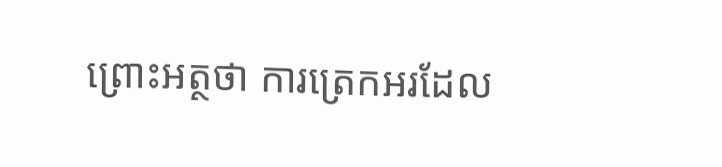ព្រោះអត្ថថា ការត្រេកអរដែល